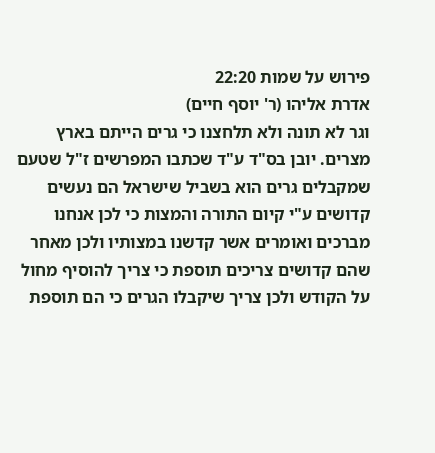פירוש על שמות 22:20
אדרת אליהו (ר' יוסף חיים)
וגר לא תונה ולא תלחצנו כי גרים הייתם בארץ מצרים. יובן בס"ד ע"ד שכתבו המפרשים ז"ל שטעם שמקבלים גרים הוא בשביל שישראל הם נעשים קדושים ע"י קיום התורה והמצות כי לכן אנחנו מברכים ואומרים אשר קדשנו במצותיו ולכן מאחר שהם קדושים צריכים תוספת כי צריך להוסיף מחול על הקודש ולכן צריך שיקבלו הגרים כי הם תוספת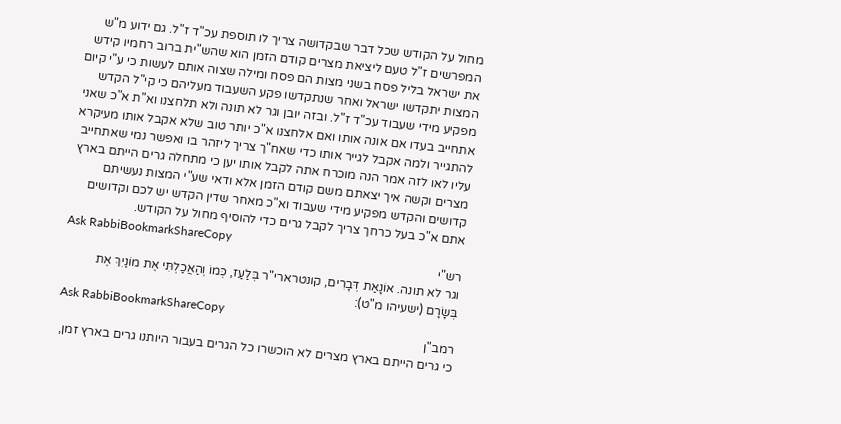מחול על הקודש שכל דבר שבקדושה צריך לו תוספת עכ"ד ז"ל. גם ידוע מ"ש המפרשים ז"ל טעם ליציאת מצרים קודם הזמן הוא שהש"ית ברוב רחמיו קידש את ישראל בליל פסח בשני מצות הם פסח ומילה שצוה אותם לעשות כי ע"י קיום המצות יתקדשו ישראל ואחר שנתקדשו פקע השעבוד מעליהם כי קי"ל הקדש מפקיע מידי שעבוד עכ"ד ז"ל. ובזה יובן וגר לא תונה ולא תלחצנו וא"ת א"כ שאני אתחייב בעדו אם אונה אותו ואם אלחצנו א"כ יותר טוב שלא אקבל אותו מעיקרא להתגייר ולמה אקבל לגייר אותו כדי שאח"ך צריך ליזהר בו ואפשר נמי שאתחייב עליו לאו לזה אמר הנה מוכרח אתה לקבל אותו יען כי מתחלה גרים הייתם בארץ מצרים וקשה איך יצאתם משם קודם הזמן אלא ודאי שע"י המצות נעשיתם קדושים והקדש מפקיע מידי שעבוד וא"כ מאחר שדין הקדש יש לכם וקדושים אתם א"כ בעל כרחך צריך לקבל גרים כדי להוסיף מחול על הקודש.
Ask RabbiBookmarkShareCopy
רש"י
וגר לא תונה. אוֹנָאַת דְּבָרִים, קונטרארי"ר בְּלַעַז, כְּמוֹ וְהַאֲכַלְתִּי אֶת מוֹנַיִךְ אֶת בְּשָׂרָם (ישעיהו מ"ט):
Ask RabbiBookmarkShareCopy
רמב"ן
כי גרים הייתם בארץ מצרים לא הוכשרו כל הגרים בעבור היותנו גרים בארץ זמן,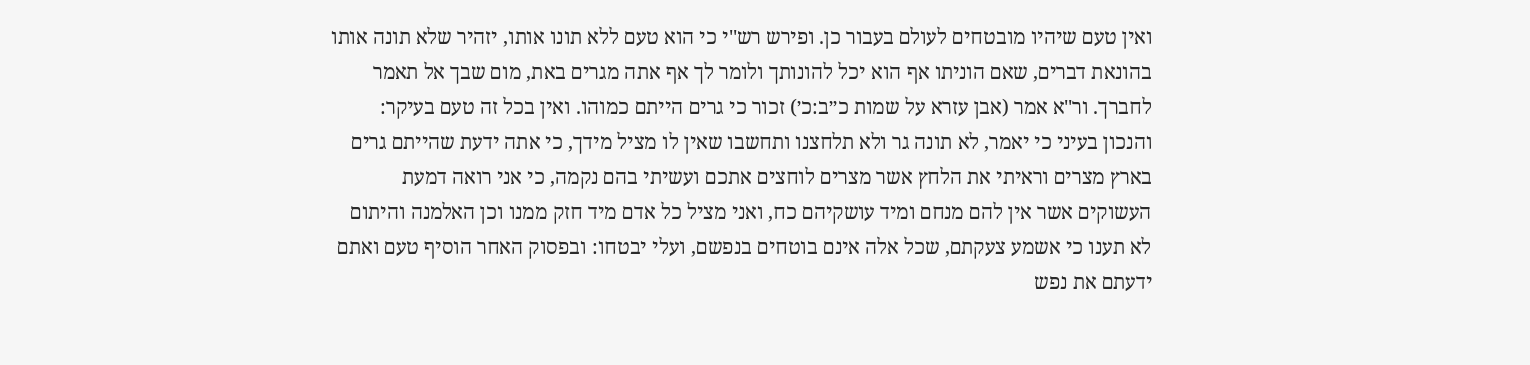ואין טעם שיהיו מובטחים לעולם בעבור כן. ופירש רש''י כי הוא טעם ללא תונו אותו, יזהיר שלא תונה אותו בהונאת דברים, שאם הוניתו אף הוא יכל להונותך ולומר לך אף אתה מגרים באת, מום שבך אל תאמר לחברך. ור''א אמר (אבן עזרא על שמות כ״ב:כ׳) זכור כי גרים הייתם כמוהו. ואין בכל זה טעם בעיקר: והנכון בעיני כי יאמר, לא תונה גר ולא תלחצנו ותחשבו שאין לו מציל מידך, כי אתה ידעת שהייתם גרים בארץ מצרים וראיתי את הלחץ אשר מצרים לוחצים אתכם ועשיתי בהם נקמה, כי אני רואה דמעת העשוקים אשר אין להם מנחם ומיד עושקיהם כח, ואני מציל כל אדם מיד חזק ממנו וכן האלמנה והיתום לא תענו כי אשמע צעקתם, שכל אלה אינם בוטחים בנפשם, ועלי יבטחו: ובפסוק האחר הוסיף טעם ואתם ידעתם את נפש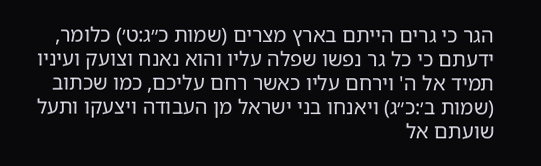הגר כי גרים הייתם בארץ מצרים (שמות כ״ג:ט׳) כלומר, ידעתם כי כל גר נפשו שפלה עליו והוא נאנח וצועק ועיניו תמיד אל ה' וירחם עליו כאשר רחם עליכם, כמו שכתוב (שמות ב׳:כ״ג) ויאנחו בני ישראל מן העבודה ויצעקו ותעל שועתם אל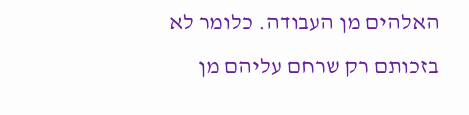האלהים מן העבודה. כלומר לא בזכותם רק שרחם עליהם מן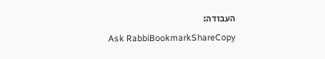העבודה:
Ask RabbiBookmarkShareCopy